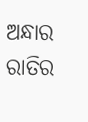ଅନ୍ଧାର ରାତିର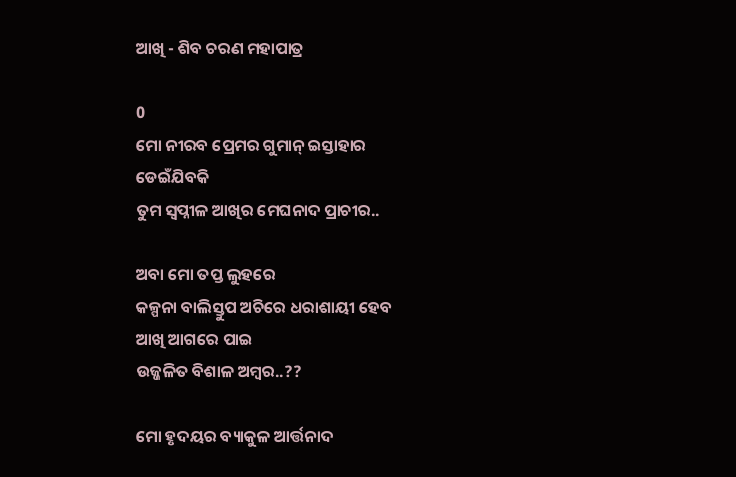ଆଖି - ଶିବ ଚରଣ ମହାପାତ୍ର

0
ମୋ ନୀରବ ପ୍ରେମର ଗୁମାନ୍ ଇସ୍ତାହାର
ଡେଇଁଯିବକି
ତୁମ ସ୍ୱପ୍ନୀଳ ଆଖିର ମେଘନାଦ ପ୍ରାଚୀର..

ଅବା ମୋ ତପ୍ତ ଲୁହରେ
କଳ୍ପନା ବାଲିସ୍ତୁପ ଅଚିରେ ଧରାଶାୟୀ ହେବ
ଆଖି ଆଗରେ ପାଇ
ଉଜ୍ଜଳିତ ବିଶାଳ ଅମ୍ବର..??

ମୋ ହୃଦୟର ବ୍ୟାକୁଳ ଆର୍ତ୍ତନାଦ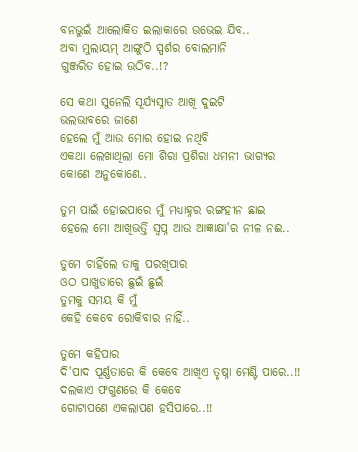ବନଭୁଇଁ ଆଲୋକିତ ଇଲାକାରେ ଉଭେଇ ଯିବ..
ଅବା ମୁଲାୟମ୍ ଆଙ୍ଗୁଠି ସ୍ପର୍ଶର ବୋଲମାନି
ଗୁଞ୍ଜରିତ ହୋଇ ଉଠିବ..!?

ସେ କଥା ସୁନେଲି ସୂର୍ଯ୍ୟସ୍ନାତ ଆଖି ଦୁଇଟି
ଭଲଭାବରେ ଜାଣେ
ହେଲେ ମୁଁ ଆଉ ମୋର ହୋଇ ନଥିବି
ଏକଥା ଲେଖାଥିଲା ମୋ ଶିରା ପ୍ରଶିରା ଧମନୀ ଭାଗ୍ୟର
କୋଣେ ଅନୁକୋଣେ..

ତୁମ ପାଇଁ ହୋଇପାରେ ମୁଁ ମଧ୍ୟାହ୍ନର ରଙ୍ଗହୀନ ଛାଇ
ହେଲେ ମୋ ଆଖିଭର୍ତ୍ତି ସ୍ୱପ୍ନ ଆଉ ଆଜ୍ଞାକ୍ଷା'ର ନୀଳ ନଈ..

ତୁମେ ଚାହିଁଲେ ତାକୁ ପରଖିପାର
ଓଠ ପାଖୁଡାରେ ଛୁଇଁ ଛୁଇଁ
ତୁମକୁ ସମୟ କି ମୁଁ
କେହି କେବେ ରୋକିବାର ନାହିଁ..

ତୁମେ କହିପାର
ଦି'ପାଦ ପୂର୍ଣ୍ଣତାରେ କି କେବେ ଆଖିଏ ତୃଷ୍ନା ମେଣ୍ଟି ପାରେ..!!
ଦଲକାଏ ଫଗୁଣରେ କି କେବେ
ଗୋଟାପଣେ ଏକଲାପଣ ହସିପାରେ..!!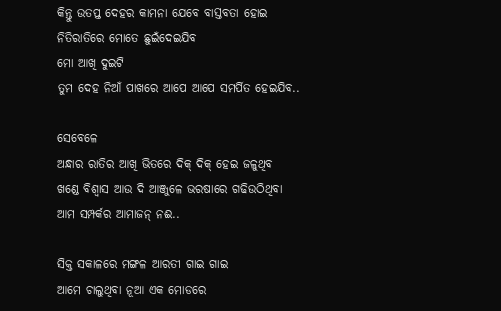କିନ୍ତୁ ଉତପ୍ତ ଦେହର କାମନା ଯେବେ ବାସ୍ତବତା ହୋଇ
ନିତିରାତିରେ ମୋତେ ଛୁଇଁଦେଇଯିବ
ମୋ ଆଖି ଦୁଇଟି
ତୁମ ଦେହ ନିଆଁ ପାଖରେ ଆପେ ଆପେ ସମର୍ପିତ ହେଇଯିବ..

ସେବେଳେ
ଅନ୍ଧାର ରାତିର ଆଖି ଭିତରେ ଦିକ୍ ଦିକ୍ ହେଇ ଜଳୁଥିବ
ଖଣ୍ଡେ ବିଶ୍ୱାସ ଆଉ ଦି ଆଞ୍ଜୁଳେ ଭରଷାରେ ଗଢିଉଠିଥିବା
ଆମ ସମ୍ପର୍କର ଆମାଜନ୍ ନଈ..

ସିକ୍ତ ସକାଳରେ ମଙ୍ଗଳ ଆରତୀ ଗାଇ ଗାଇ
ଆମେ ଚାଲୁଥିବା ନୂଆ ଏକ ମୋଡରେ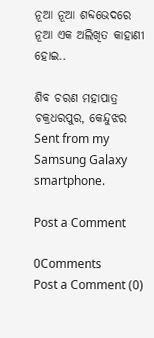ନୂଆ ନୂଆ ଶବ୍ଦଭେଦରେ
ନୂଆ ଏକ ଅଲିଖିତ କାହାଣୀ ହୋଇ..

ଶିବ ଚରଣ ମହାପାତ୍ର
ଚକ୍ରଧରପୁର, କେନ୍ଦୁଝର
Sent from my Samsung Galaxy smartphone.

Post a Comment

0Comments
Post a Comment (0)